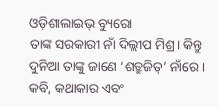ଓଡ଼ିଶାଲାଇଭ୍ ବ୍ୟୁରୋ
ତାଙ୍କ ସରକାରୀ ନାଁ ଦିଲ୍ଲୀପ ମିଶ୍ର। କିନ୍ତୁ ଦୁନିଆ ତାଙ୍କୁ ଜାଣେ ‘ଶତ୍ରୁଜିତ୍’ ନାଁରେ। କବି, କଥାକାର ଏବଂ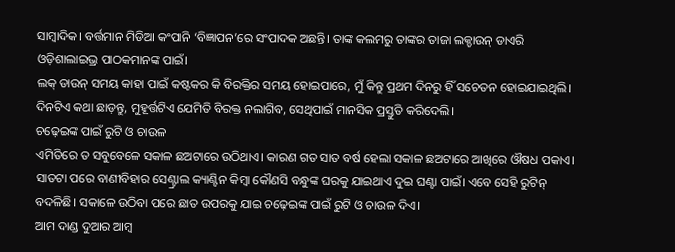ସାମ୍ବାଦିକ। ବର୍ତ୍ତମାନ ମିଡିଆ କଂପାନି ‘ବିଜ୍ଞାପନ’ରେ ସଂପାଦକ ଅଛନ୍ତି। ତାଙ୍କ କଲମରୁ ତାଙ୍କର ତାଜା ଲକ୍ଡାଉନ୍ ଡାଏରି ଓଡ଼ିଶାଲାଇଭ୍ର ପାଠକମାନଙ୍କ ପାଇଁ।
ଲକ୍ ଡାଉନ୍ ସମୟ କାହା ପାଇଁ କଷ୍ଟକର କି ବିରକ୍ତିର ସମୟ ହୋଇପାରେ, ମୁଁ କିନ୍ତୁ ପ୍ରଥମ ଦିନରୁ ହିଁ ସଚେତନ ହୋଇଯାଇଥିଲି। ଦିନଟିଏ କଥା ଛାଡ଼ନ୍ତୁ, ମୁହୂର୍ତ୍ତଟିଏ ଯେମିତି ବିରକ୍ତ ନଲାଗିବ, ସେଥିପାଇଁ ମାନସିକ ପ୍ରସ୍ତୁତି କରିଦେଲି।
ଚଢ଼େଇଙ୍କ ପାଇଁ ରୁଟି ଓ ଚାଉଳ
ଏମିତିରେ ତ ସବୁବେଳେ ସକାଳ ଛଅଟାରେ ଉଠିଥାଏ। କାରଣ ଗତ ସାତ ବର୍ଷ ହେଲା ସକାଳ ଛଅଟାରେ ଆଖିରେ ଔଷଧ ପକାଏ। ସାତଟା ପରେ ବାଣୀବିହାର ସେଣ୍ଟ୍ରାଲ କ୍ୟାଣ୍ଟିନ କିମ୍ବା କୌଣସି ବନ୍ଧୁଙ୍କ ଘରକୁ ଯାଇଥାଏ ଦୁଇ ଘଣ୍ଟା ପାଇଁ। ଏବେ ସେହି ରୁଟିନ୍ ବଦଳିଛି। ସକାଳେ ଉଠିବା ପରେ ଛାତ ଉପରକୁ ଯାଇ ଚଢ଼େଇଙ୍କ ପାଇଁ ରୁଟି ଓ ଚାଉଳ ଦିଏ।
ଆମ ଦାଣ୍ଡ ଦୁଆର ଆମ୍ବ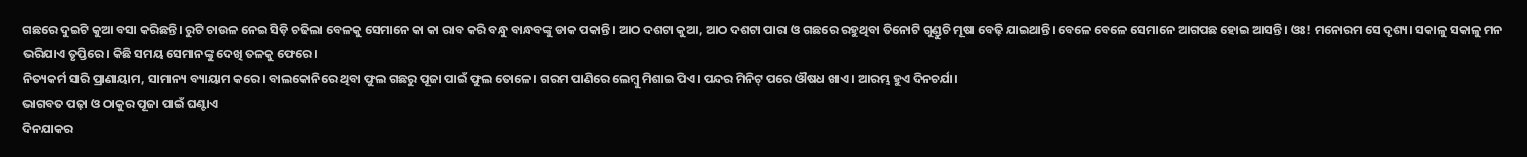ଗଛରେ ଦୁଇଟି କୁଆ ବସା କରିଛନ୍ତି। ରୁଟି ଚାଉଳ ନେଇ ସିଡ଼ି ଚଢିଲା ବେଳକୁ ସେମାନେ କା କା ରାବ କରି ବନ୍ଧୁ ବାନ୍ଧବଙ୍କୁ ଡାକ ପକାନ୍ତି। ଆଠ ଦଶଟା କୁଆ, ଆଠ ଦଶଟା ପାରା ଓ ଗଛରେ ରହୁଥିବା ତିନୋଟି ଗୁଣ୍ଡୁଚି ମୂଷା ବେଢ଼ି ଯାଇଥାନ୍ତି। ବେଳେ ବେଳେ ସେମାନେ ଆଗପଛ ହୋଇ ଆସନ୍ତି। ଓଃ! ମନୋରମ ସେ ଦୃଶ୍ୟ। ସକାଳୁ ସକାଳୁ ମନ ଭରିଯାଏ ତୃପ୍ତିରେ। କିଛି ସମୟ ସେମାନଙ୍କୁ ଦେଖି ତଳକୁ ଫେରେ।
ନିତ୍ୟକର୍ମ ସାରି ପ୍ରାଣାୟାମ, ସାମାନ୍ୟ ବ୍ୟାୟାମ କରେ। ବାଲକୋନିରେ ଥିବା ଫୁଲ ଗଛରୁ ପୂଜା ପାଇଁ ଫୁଲ ତୋଳେ। ଗରମ ପାଣିରେ ଲେମ୍ବୁ ମିଶାଇ ପିଏ। ପନ୍ଦର ମିନିଟ୍ ପରେ ଔଷଧ ଖାଏ। ଆରମ୍ଭ ହୁଏ ଦିନଚର୍ଯା।
ଭାଗବତ ପଢ଼ା ଓ ଠାକୁର ପୂଜା ପାଇଁ ଘଣ୍ଟାଏ
ଦିନଯାକର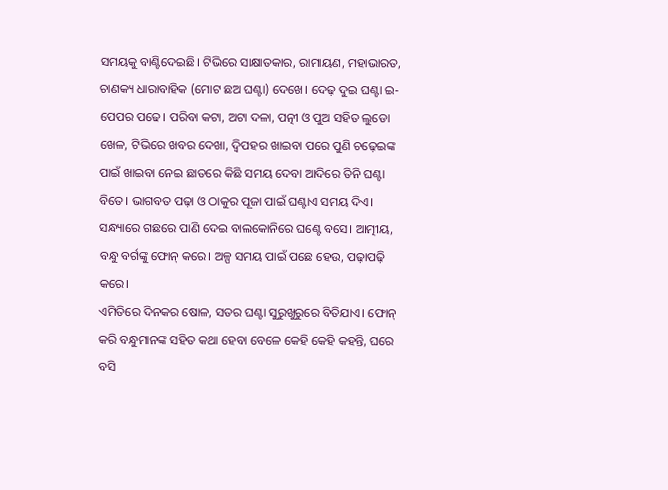ସମୟକୁ ବାଣ୍ଟିଦେଇଛି। ଟିଭିରେ ସାକ୍ଷାତକାର, ରାମାୟଣ, ମହାଭାରତ, ଚାଣକ୍ୟ ଧାରାବାହିକ (ମୋଟ ଛଅ ଘଣ୍ଟା) ଦେଖେ। ଦେଢ଼ ଦୁଇ ଘଣ୍ଟା ଇ-ପେପର ପଢେ। ପରିବା କଟା, ଅଟା ଦଳା, ପତ୍ନୀ ଓ ପୁଅ ସହିତ ଲୁଡୋ ଖେଳ, ଟିଭିରେ ଖବର ଦେଖା, ଦ୍ଵିପହର ଖାଇବା ପରେ ପୁଣି ଚଢ଼େଇଙ୍କ ପାଇଁ ଖାଇବା ନେଇ ଛାତରେ କିଛି ସମୟ ଦେବା ଆଦିରେ ତିନି ଘଣ୍ଟା ବିତେ। ଭାଗବତ ପଢ଼ା ଓ ଠାକୁର ପୂଜା ପାଇଁ ଘଣ୍ଟାଏ ସମୟ ଦିଏ। ସନ୍ଧ୍ୟାରେ ଗଛରେ ପାଣି ଦେଇ ବାଲକୋନିରେ ଘଣ୍ଟେ ବସେ। ଆତ୍ମୀୟ, ବନ୍ଧୁ ବର୍ଗଙ୍କୁ ଫୋନ୍ କରେ। ଅଳ୍ପ ସମୟ ପାଇଁ ପଛେ ହେଉ, ପଢ଼ାପଢ଼ି କରେ।
ଏମିତିରେ ଦିନକର ଷୋଳ, ସତର ଘଣ୍ଟା ସୁରୁଖୁରୁରେ ବିତିଯାଏ। ଫୋନ୍ କରି ବନ୍ଧୁମାନଙ୍କ ସହିତ କଥା ହେବା ବେଳେ କେହି କେହି କହନ୍ତି, ଘରେ ବସି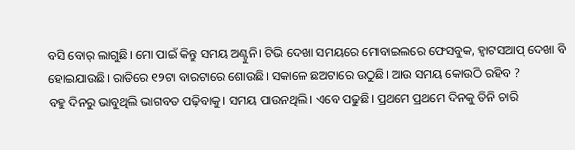ବସି ବୋର୍ ଲାଗୁଛି। ମୋ ପାଇଁ କିନ୍ତୁ ସମୟ ଅଣ୍ଟୁନି। ଟିଭି ଦେଖା ସମୟରେ ମୋବାଇଲରେ ଫେସବୁକ, ହ୍ଵାଟସଆପ୍ ଦେଖା ବି ହୋଇଯାଉଛି। ରାତିରେ ୧୨ଟା ବାରଟାରେ ଶୋଉଛି। ସକାଳେ ଛଅଟାରେ ଉଠୁଛି। ଆଉ ସମୟ କୋଉଠି ରହିବ ?
ବହୁ ଦିନରୁ ଭାବୁଥିଲି ଭାଗବତ ପଢ଼ିବାକୁ। ସମୟ ପାଉନଥିଲି। ଏବେ ପଢୁଛି। ପ୍ରଥମେ ପ୍ରଥମେ ଦିନକୁ ତିନି ଚାରି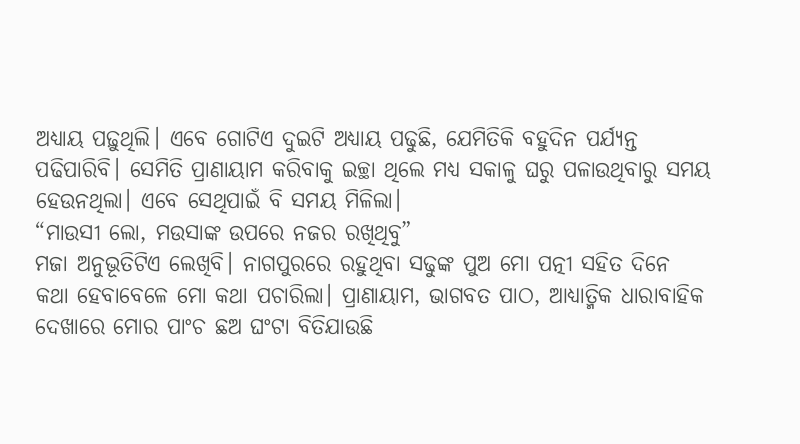ଅଧ୍ୟାୟ ପଢ଼ୁଥିଲି। ଏବେ ଗୋଟିଏ ଦୁଇଟି ଅଧ୍ୟାୟ ପଢୁଛି, ଯେମିତିକି ବହୁଦିନ ପର୍ଯ୍ୟନ୍ତ ପଢିପାରିବି। ସେମିତି ପ୍ରାଣାୟାମ କରିବାକୁ ଇଚ୍ଛା ଥିଲେ ମଧ୍ୟ ସକାଳୁ ଘରୁ ପଳାଉଥିବାରୁ ସମୟ ହେଉନଥିଲା। ଏବେ ସେଥିପାଇଁ ବି ସମୟ ମିଳିଲା।
“ମାଉସୀ ଲୋ, ମଉସାଙ୍କ ଉପରେ ନଜର ରଖିଥିବୁ”
ମଜା ଅନୁଭୂତିଟିଏ ଲେଖିବି। ନାଗପୁରରେ ରହୁଥିବା ସଢୁଙ୍କ ପୁଅ ମୋ ପତ୍ନୀ ସହିତ ଦିନେ କଥା ହେବାବେଳେ ମୋ କଥା ପଚାରିଲା। ପ୍ରାଣାୟାମ, ଭାଗବତ ପାଠ, ଆଧ୍ୟାତ୍ମିକ ଧାରାବାହିକ ଦେଖାରେ ମୋର ପାଂଚ ଛଅ ଘଂଟା ବିତିଯାଉଛି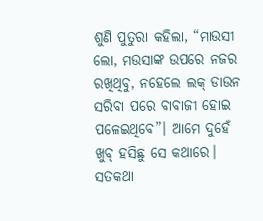ଶୁଣି ପୁତୁରା କହିଲା, “ମାଉସୀ ଲୋ, ମଉସାଙ୍କ ଉପରେ ନଜର ରଖିଥିବୁ, ନହେଲେ ଲକ୍ ଡାଉନ ସରିବା ପରେ ବାବାଜୀ ହୋଇ ପଳେଇଥିବେ”। ଆମେ ଦୁହେଁ ଖୁବ୍ ହସିଛୁ ସେ କଥାରେ।
ସତକଥା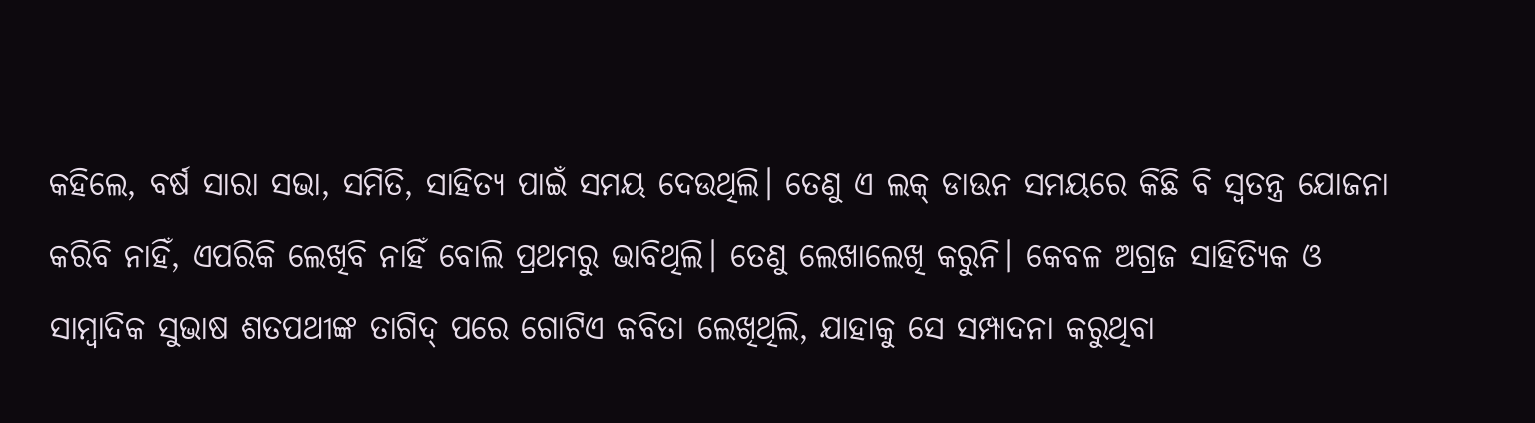କହିଲେ, ବର୍ଷ ସାରା ସଭା, ସମିତି, ସାହିତ୍ୟ ପାଇଁ ସମୟ ଦେଉଥିଲି। ତେଣୁ ଏ ଲକ୍ ଡାଉନ ସମୟରେ କିଛି ବି ସ୍ଵତନ୍ତ୍ର ଯୋଜନା କରିବି ନାହିଁ, ଏପରିକି ଲେଖିବି ନାହିଁ ବୋଲି ପ୍ରଥମରୁ ଭାବିଥିଲି। ତେଣୁ ଲେଖାଲେଖି କରୁନି। କେବଳ ଅଗ୍ରଜ ସାହିତ୍ୟିକ ଓ ସାମ୍ବାଦିକ ସୁଭାଷ ଶତପଥୀଙ୍କ ତାଗିଦ୍ ପରେ ଗୋଟିଏ କବିତା ଲେଖିଥିଲି, ଯାହାକୁ ସେ ସମ୍ପାଦନା କରୁଥିବା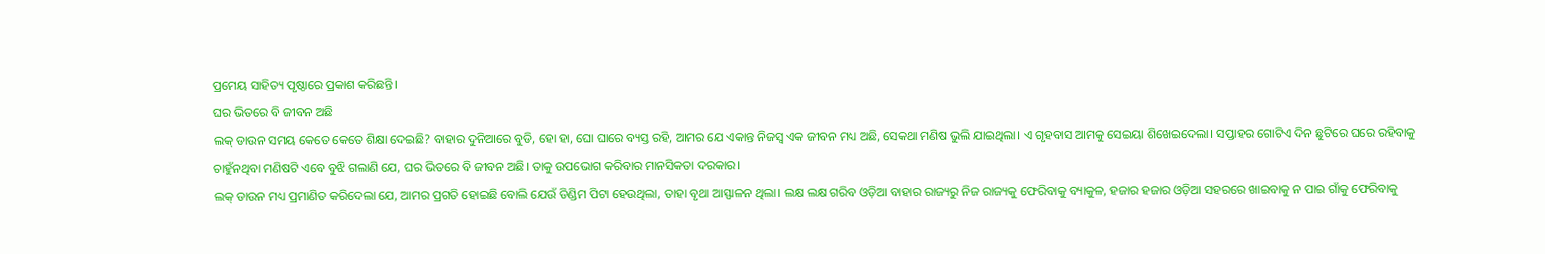ପ୍ରମେୟ ସାହିତ୍ୟ ପୃଷ୍ଠାରେ ପ୍ରକାଶ କରିଛନ୍ତି।
ଘର ଭିତରେ ବି ଜୀବନ ଅଛି
ଲକ୍ ଡାଉନ ସମୟ କେତେ କେତେ ଶିକ୍ଷା ଦେଇଛି? ବାହାର ଦୁନିଆରେ ବୁଡି, ହୋ ହା, ଘୋ ଘାରେ ବ୍ୟସ୍ତ ରହି, ଆମର ଯେ ଏକାନ୍ତ ନିଜସ୍ଵ ଏକ ଜୀବନ ମଧ୍ୟ ଅଛି, ସେକଥା ମଣିଷ ଭୁଲି ଯାଇଥିଲା। ଏ ଗୃହବାସ ଆମକୁ ସେଇୟା ଶିଖେଇଦେଲା। ସପ୍ତାହର ଗୋଟିଏ ଦିନ ଛୁଟିରେ ଘରେ ରହିବାକୁ ଚାହୁଁନଥିବା ମଣିଷଟି ଏବେ ବୁଝି ଗଲାଣି ଯେ, ଘର ଭିତରେ ବି ଜୀବନ ଅଛି। ତାକୁ ଉପଭୋଗ କରିବାର ମାନସିକତା ଦରକାର।
ଲକ୍ ଡାଉନ ମଧ୍ୟ ପ୍ରମାଣିତ କରିଦେଲା ଯେ, ଆମର ପ୍ରଗତି ହୋଇଛି ବୋଲି ଯେଉଁ ଡିଣ୍ଡିମ ପିଟା ହେଉଥିଲା, ତାହା ବୃଥା ଆସ୍ଫାଳନ ଥିଲା। ଲକ୍ଷ ଲକ୍ଷ ଗରିବ ଓଡ଼ିଆ ବାହାର ରାଜ୍ୟରୁ ନିଜ ରାଜ୍ୟକୁ ଫେରିବାକୁ ବ୍ୟାକୁଳ, ହଜାର ହଜାର ଓଡ଼ିଆ ସହରରେ ଖାଇବାକୁ ନ ପାଇ ଗାଁକୁ ଫେରିବାକୁ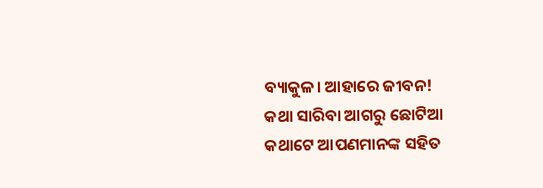ବ୍ୟାକୁଳ। ଆହାରେ ଜୀବନ!
କଥା ସାରିବା ଆଗରୁ ଛୋଟିଆ କଥାଟେ ଆପଣମାନଙ୍କ ସହିତ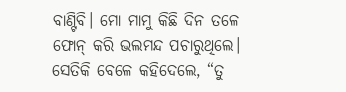ବାଣ୍ଟିବି। ମୋ ମାମୁ କିଛି ଦିନ ତଳେ ଫୋନ୍ କରି ଭଲମନ୍ଦ ପଚାରୁଥିଲେ। ସେତିକି ବେଳେ କହିଦେଲେ, “ତୁ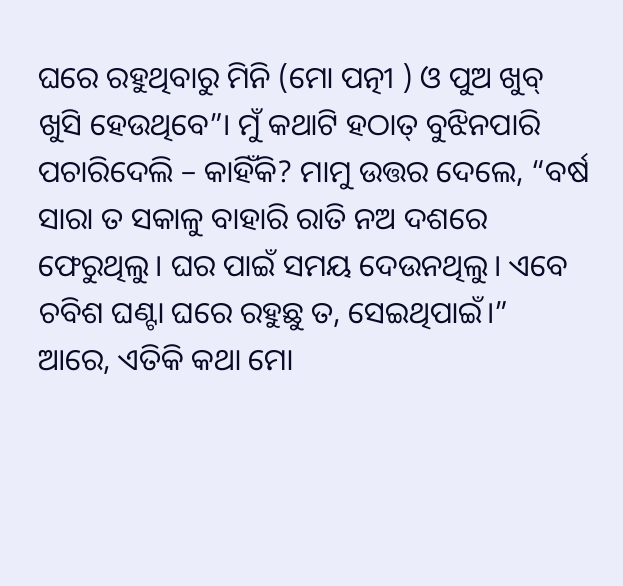ଘରେ ରହୁଥିବାରୁ ମିନି (ମୋ ପତ୍ନୀ ) ଓ ପୁଅ ଖୁବ୍ ଖୁସି ହେଉଥିବେ”। ମୁଁ କଥାଟି ହଠାତ୍ ବୁଝିନପାରି ପଚାରିଦେଲି – କାହିଁକି? ମାମୁ ଉତ୍ତର ଦେଲେ, “ବର୍ଷ ସାରା ତ ସକାଳୁ ବାହାରି ରାତି ନଅ ଦଶରେ ଫେରୁଥିଲୁ। ଘର ପାଇଁ ସମୟ ଦେଉନଥିଲୁ। ଏବେ ଚବିଶ ଘଣ୍ଟା ଘରେ ରହୁଛୁ ତ, ସେଇଥିପାଇଁ।”
ଆରେ, ଏତିକି କଥା ମୋ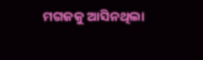ମଗଜକୁ ଆସିନଥିଲା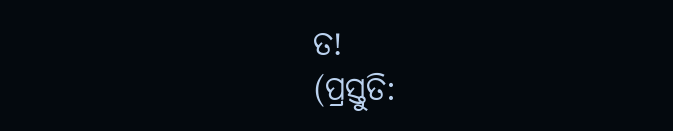ତ!
(ପ୍ରସ୍ତୁତି: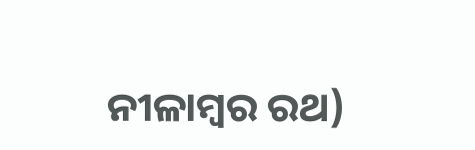ନୀଳାମ୍ବର ରଥ)